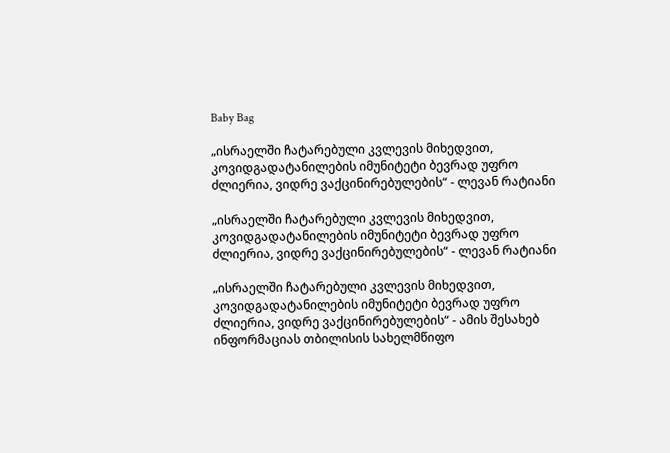Baby Bag

„ისრაელში ჩატარებული კვლევის მიხედვით, კოვიდგადატანილების იმუნიტეტი ბევრად უფრო ძლიერია, ვიდრე ვაქცინირებულების“ - ლევან რატიანი

„ისრაელში ჩატარებული კვლევის მიხედვით, კოვიდგადატანილების იმუნიტეტი ბევრად უფრო ძლიერია, ვიდრე ვაქცინირებულების“ - ლევან რატიანი

„ისრაელში ჩატარებული კვლევის მიხედვით, კოვიდგადატანილების იმუნიტეტი ბევრად უფრო ძლიერია, ვიდრე ვაქცინირებულების“ - ამის შესახებ ინფორმაციას თბილისის სახელმწიფო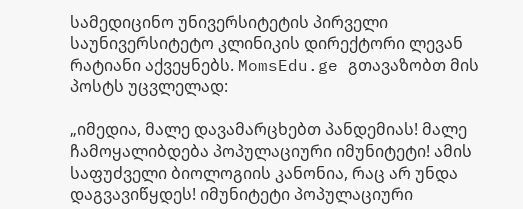სამედიცინო უნივერსიტეტის პირველი საუნივერსიტეტო კლინიკის დირექტორი ლევან რატიანი აქვეყნებს. MomsEdu.ge გთავაზობთ მის პოსტს უცვლელად:

„იმედია, მალე დავამარცხებთ პანდემიას! მალე ჩამოყალიბდება პოპულაციური იმუნიტეტი! ამის საფუძველი ბიოლოგიის კანონია, რაც არ უნდა დაგვავიწყდეს! იმუნიტეტი პოპულაციური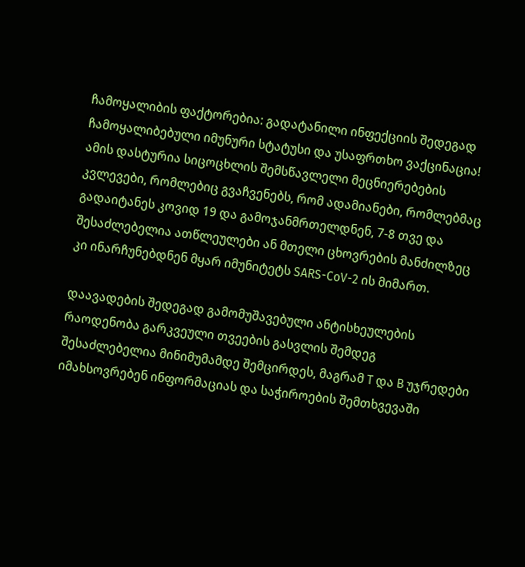ჩამოყალიბის ფაქტორებია: გადატანილი ინფექციის შედეგად ჩამოყალიბებული იმუნური სტატუსი და უსაფრთხო ვაქცინაცია! ამის დასტურია სიცოცხლის შემსწავლელი მეცნიერებების კვლევები, რომლებიც გვაჩვენებს, რომ ადამიანები, რომლებმაც გადაიტანეს კოვიდ 19 და გამოჯანმრთელდნენ, 7-8 თვე და შესაძლებელია ათწლეულები ან მთელი ცხოვრების მანძილზეც კი ინარჩუნებდნენ მყარ იმუნიტეტს SARS-CoV-2 ის მიმართ.

დაავადების შედეგად გამომუშავებული ანტისხეულების რაოდენობა გარკვეული თვეების გასვლის შემდეგ შესაძლებელია მინიმუმამდე შემცირდეს, მაგრამ T და B უჯრედები იმახსოვრებენ ინფორმაციას და საჭიროების შემთხვევაში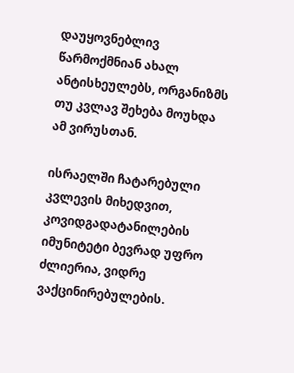დაუყოვნებლივ წარმოქმნიან ახალ ანტისხეულებს, ორგანიზმს თუ კვლავ შეხება მოუხდა ამ ვირუსთან.

ისრაელში ჩატარებული კვლევის მიხედვით, კოვიდგადატანილების იმუნიტეტი ბევრად უფრო ძლიერია, ვიდრე ვაქცინირებულების.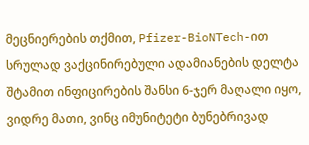მეცნიერების თქმით, Pfizer-BioNTech-ით სრულად ვაქცინირებული ადამიანების დელტა შტამით ინფიცირების შანსი 6-ჯერ მაღალი იყო, ვიდრე მათი, ვინც იმუნიტეტი ბუნებრივად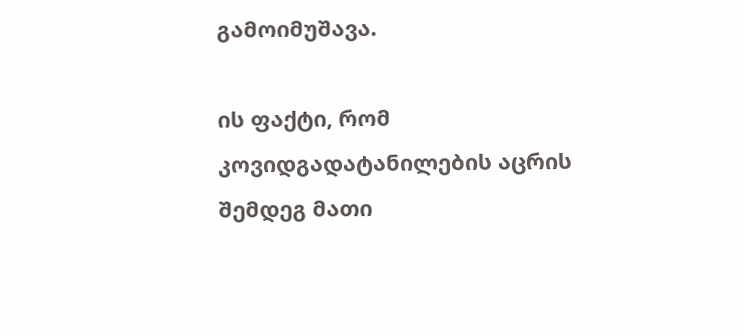გამოიმუშავა.

ის ფაქტი, რომ კოვიდგადატანილების აცრის შემდეგ მათი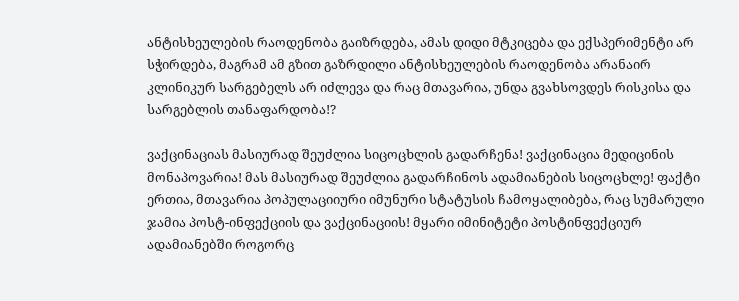ანტისხეულების რაოდენობა გაიზრდება, ამას დიდი მტკიცება და ექსპერიმენტი არ სჭირდება, მაგრამ ამ გზით გაზრდილი ანტისხეულების რაოდენობა არანაირ კლინიკურ სარგებელს არ იძლევა და რაც მთავარია, უნდა გვახსოვდეს რისკისა და სარგებლის თანაფარდობა!?

ვაქცინაციას მასიურად შეუძლია სიცოცხლის გადარჩენა! ვაქცინაცია მედიცინის მონაპოვარია! მას მასიურად შეუძლია გადარჩინოს ადამიანების სიცოცხლე! ფაქტი ერთია, მთავარია პოპულაციიური იმუნური სტატუსის ჩამოყალიბება, რაც სუმარული ჯამია პოსტ-ინფექციის და ვაქცინაციის! მყარი იმინიტეტი პოსტინფექციურ ადამიანებში როგორც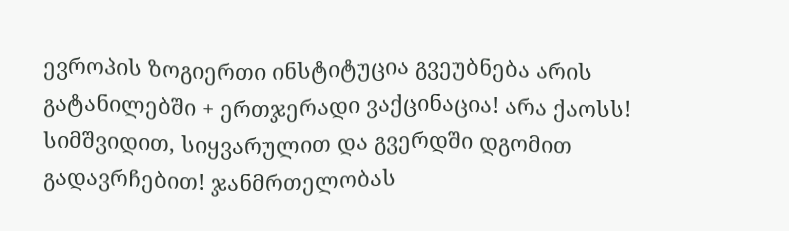ევროპის ზოგიერთი ინსტიტუცია გვეუბნება არის გატანილებში + ერთჯერადი ვაქცინაცია! არა ქაოსს! სიმშვიდით, სიყვარულით და გვერდში დგომით გადავრჩებით! ჯანმრთელობას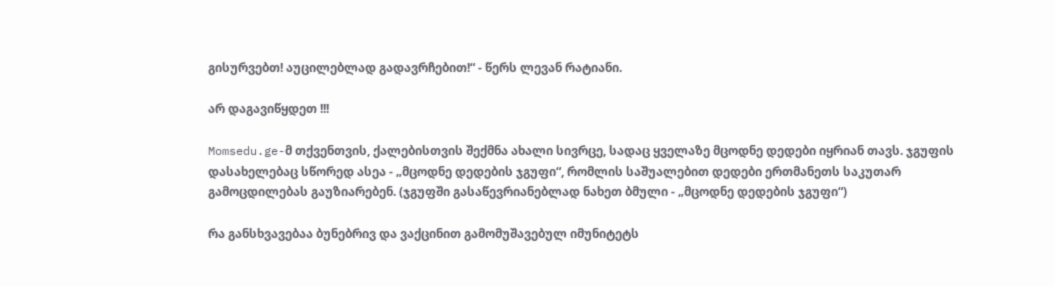გისურვებთ! აუცილებლად გადავრჩებით!“ - წერს ლევან რატიანი.

არ დაგავიწყდეთ !!!

Momsedu.ge-მ თქვენთვის, ქალებისთვის შექმნა ახალი სივრცე, სადაც ყველაზე მცოდნე დედები იყრიან თავს. ჯგუფის დასახელებაც სწორედ ასეა - „მცოდნე დედების ჯგუფი“, რომლის საშუალებით დედები ერთმანეთს საკუთარ გამოცდილებას გაუზიარებენ. (ჯგუფში გასაწევრიანებლად ნახეთ ბმული - „მცოდნე დედების ჯგუფი“)

რა განსხვავებაა ბუნებრივ და ვაქცინით გამომუშავებულ იმუნიტეტს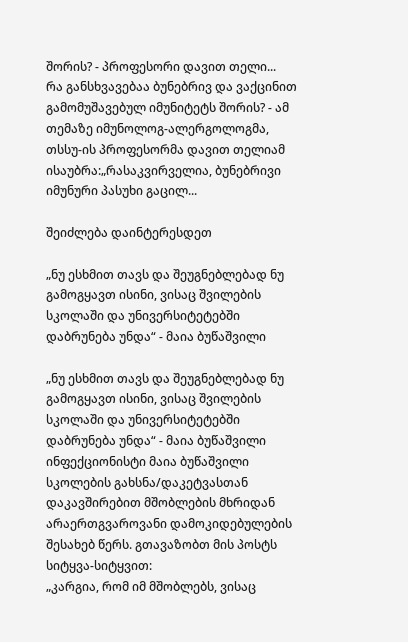შორის? - პროფესორი დავით თელი...
რა განსხვავებაა ბუნებრივ და ვაქცინით გამომუშავებულ იმუნიტეტს შორის? - ამ თემაზე იმუნოლოგ-ალერგოლოგმა, თსსუ-ის პროფესორმა დავით თელიამ ისაუბრა:„რასაკვირველია, ბუნებრივი იმუნური პასუხი გაცილ...

შეიძლება დაინტერესდეთ

„ნუ ესხმით თავს და შეუგნებლებად ნუ გამოგყავთ ისინი, ვისაც შვილების სკოლაში და უნივერსიტეტებში დაბრუნება უნდა“ - მაია ბუწაშვილი

„ნუ ესხმით თავს და შეუგნებლებად ნუ გამოგყავთ ისინი, ვისაც შვილების სკოლაში და უნივერსიტეტებში დაბრუნება უნდა“ - მაია ბუწაშვილი
ინფექციონისტი მაია ბუწაშვილი სკოლების გახსნა/დაკეტვასთან დაკავშირებით მშობლების მხრიდან არაერთგვაროვანი დამოკიდებულების შესახებ წერს. გთავაზობთ მის პოსტს სიტყვა-სიტყვით:
„კარგია, რომ იმ მშობლებს, ვისაც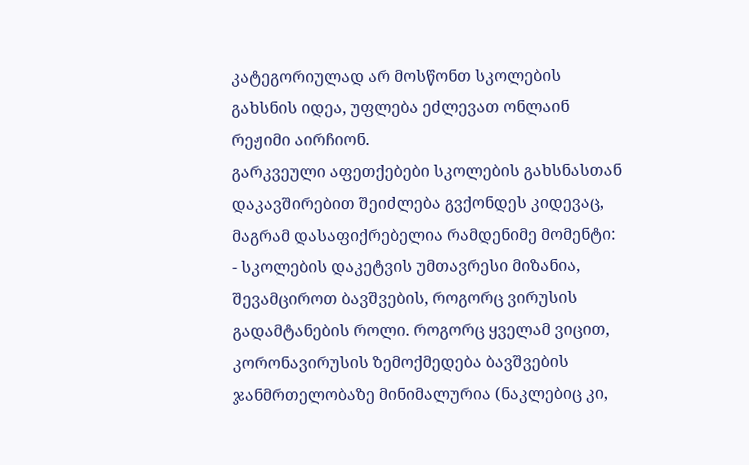კატეგორიულად არ მოსწონთ სკოლების გახსნის იდეა, უფლება ეძლევათ ონლაინ რეჟიმი აირჩიონ.
გარკვეული აფეთქებები სკოლების გახსნასთან დაკავშირებით შეიძლება გვქონდეს კიდევაც, მაგრამ დასაფიქრებელია რამდენიმე მომენტი:
- სკოლების დაკეტვის უმთავრესი მიზანია, შევამციროთ ბავშვების, როგორც ვირუსის გადამტანების როლი. როგორც ყველამ ვიცით, კორონავირუსის ზემოქმედება ბავშვების ჯანმრთელობაზე მინიმალურია (ნაკლებიც კი,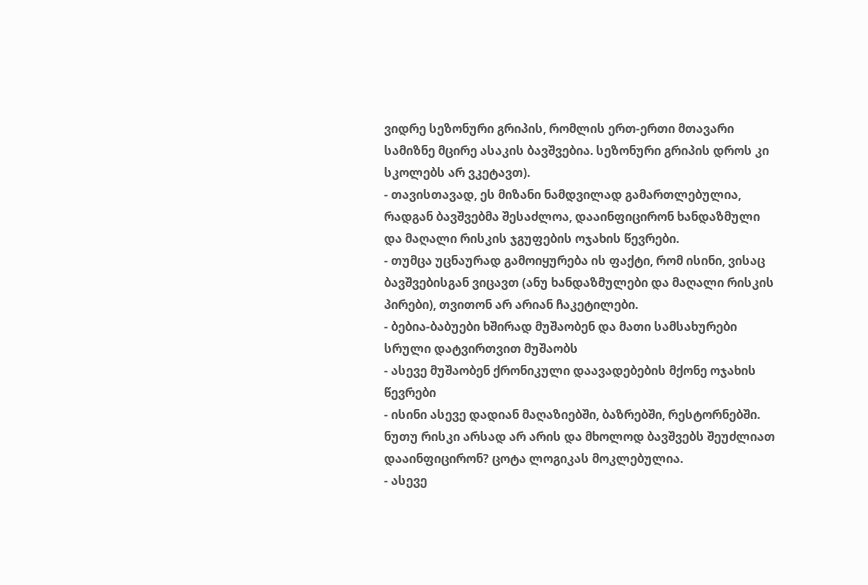ვიდრე სეზონური გრიპის, რომლის ერთ-ერთი მთავარი სამიზნე მცირე ასაკის ბავშვებია. სეზონური გრიპის დროს კი სკოლებს არ ვკეტავთ).
- თავისთავად, ეს მიზანი ნამდვილად გამართლებულია,
რადგან ბავშვებმა შესაძლოა, დააინფიცირონ ხანდაზმული და მაღალი რისკის ჯგუფების ოჯახის წევრები.
- თუმცა უცნაურად გამოიყურება ის ფაქტი, რომ ისინი, ვისაც ბავშვებისგან ვიცავთ (ანუ ხანდაზმულები და მაღალი რისკის პირები), თვითონ არ არიან ჩაკეტილები.
- ბებია-ბაბუები ხშირად მუშაობენ და მათი სამსახურები სრული დატვირთვით მუშაობს
- ასევე მუშაობენ ქრონიკული დაავადებების მქონე ოჯახის წევრები
- ისინი ასევე დადიან მაღაზიებში, ბაზრებში, რესტორნებში. ნუთუ რისკი არსად არ არის და მხოლოდ ბავშვებს შეუძლიათ დააინფიცირონ? ცოტა ლოგიკას მოკლებულია.
- ასევე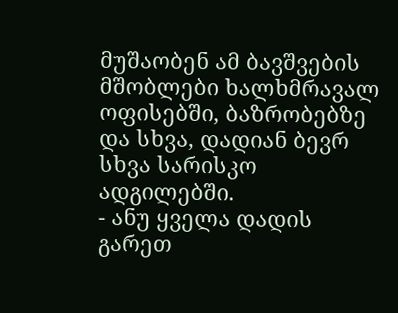მუშაობენ ამ ბავშვების მშობლები ხალხმრავალ ოფისებში, ბაზრობებზე და სხვა, დადიან ბევრ სხვა სარისკო ადგილებში.
- ანუ ყველა დადის გარეთ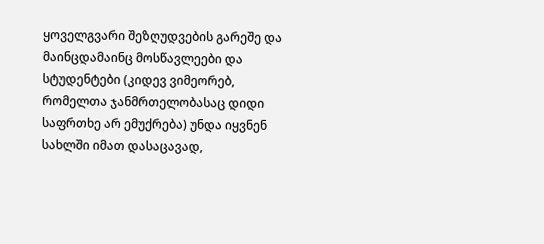ყოველგვარი შეზღუდვების გარეშე და მაინცდამაინც მოსწავლეები და სტუდენტები (კიდევ ვიმეორებ, რომელთა ჯანმრთელობასაც დიდი საფრთხე არ ემუქრება) უნდა იყვნენ სახლში იმათ დასაცავად,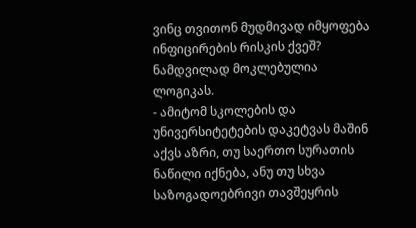ვინც თვითონ მუდმივად იმყოფება ინფიცირების რისკის ქვეშ? ნამდვილად მოკლებულია ლოგიკას.
- ამიტომ სკოლების და უნივერსიტეტების დაკეტვას მაშინ აქვს აზრი, თუ საერთო სურათის ნაწილი იქნება, ანუ თუ სხვა საზოგადოებრივი თავშეყრის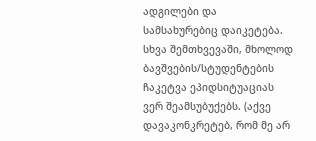ადგილები და სამსახურებიც დაიკეტება. სხვა შემთხვევაში, მხოლოდ ბავშვების/სტუდენტების ჩაკეტვა ეპიდსიტუაციას ვერ შეამსუბუქებს. (აქვე დავაკონკრეტებ, რომ მე არ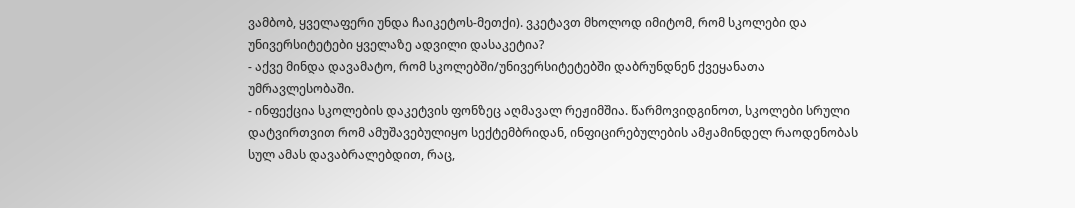ვამბობ, ყველაფერი უნდა ჩაიკეტოს-მეთქი). ვკეტავთ მხოლოდ იმიტომ, რომ სკოლები და უნივერსიტეტები ყველაზე ადვილი დასაკეტია?
- აქვე მინდა დავამატო, რომ სკოლებში/უნივერსიტეტებში დაბრუნდნენ ქვეყანათა უმრავლესობაში.
- ინფექცია სკოლების დაკეტვის ფონზეც აღმავალ რეჟიმშია. წარმოვიდგინოთ, სკოლები სრული დატვირთვით რომ ამუშავებულიყო სექტემბრიდან, ინფიცირებულების ამჟამინდელ რაოდენობას სულ ამას დავაბრალებდით, რაც,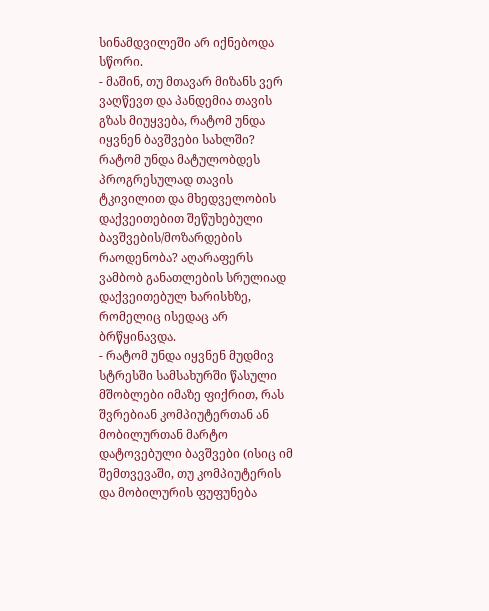სინამდვილეში არ იქნებოდა სწორი.
- მაშინ, თუ მთავარ მიზანს ვერ ვაღწევთ და პანდემია თავის გზას მიუყვება, რატომ უნდა იყვნენ ბავშვები სახლში? რატომ უნდა მატულობდეს პროგრესულად თავის ტკივილით და მხედველობის დაქვეითებით შეწუხებული ბავშვების/მოზარდების რაოდენობა? აღარაფერს ვამბობ განათლების სრულიად დაქვეითებულ ხარისხზე, რომელიც ისედაც არ ბრწყინავდა.
- რატომ უნდა იყვნენ მუდმივ სტრესში სამსახურში წასული მშობლები იმაზე ფიქრით, რას შვრებიან კომპიუტერთან ან მობილურთან მარტო დატოვებული ბავშვები (ისიც იმ შემთვევაში, თუ კომპიუტერის და მობილურის ფუფუნება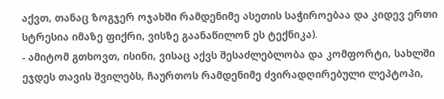აქვთ, თანაც ზოგჯერ ოჯახში რამდენიმე ასეთის საჭიროებაა და კიდევ ერთი სტრესია იმაზე ფიქრი, ვისზე გაანაწილონ ეს ტექნიკა).
- ამიტომ გთხოვთ, ისინი, ვისაც აქვს შესაძლებლობა და კომფორტი, სახლში ეჯდეს თავის შვილებს, ჩაურთოს რამდენიმე ძვირადღირებული ლეპტოპი,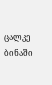ცალკე ბინაში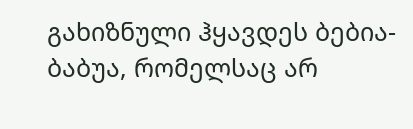გახიზნული ჰყავდეს ბებია-ბაბუა, რომელსაც არ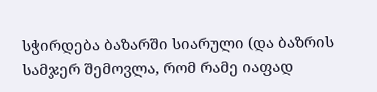სჭირდება ბაზარში სიარული (და ბაზრის სამჯერ შემოვლა, რომ რამე იაფად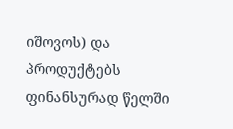იშოვოს) და პროდუქტებს ფინანსურად წელში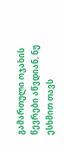გამართული ოჯახის წევრები აწვდიან, ნუ ესხმით თავს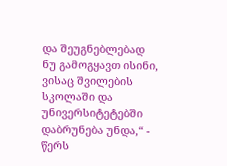და შეუგნებლებად ნუ გამოგყავთ ისინი, ვისაც შვილების სკოლაში და უნივერსიტეტებში დაბრუნება უნდა,“ - წერს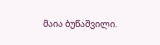მაია ბუწაშვილი.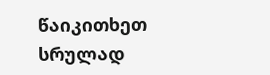წაიკითხეთ სრულად